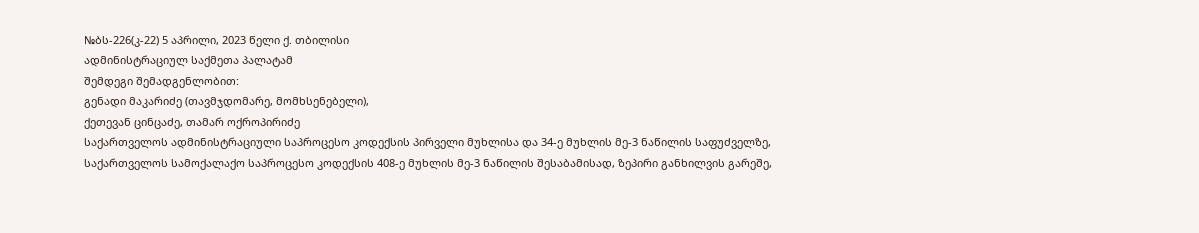№ბს-226(კ-22) 5 აპრილი, 2023 წელი ქ. თბილისი
ადმინისტრაციულ საქმეთა პალატამ
შემდეგი შემადგენლობით:
გენადი მაკარიძე (თავმჯდომარე, მომხსენებელი),
ქეთევან ცინცაძე, თამარ ოქროპირიძე
საქართველოს ადმინისტრაციული საპროცესო კოდექსის პირველი მუხლისა და 34-ე მუხლის მე-3 ნაწილის საფუძველზე, საქართველოს სამოქალაქო საპროცესო კოდექსის 408-ე მუხლის მე-3 ნაწილის შესაბამისად, ზეპირი განხილვის გარეშე,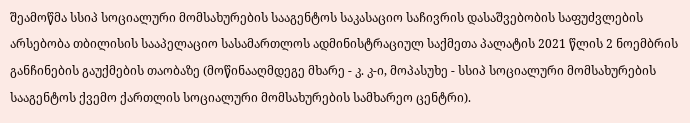შეამოწმა სსიპ სოციალური მომსახურების სააგენტოს საკასაციო საჩივრის დასაშვებობის საფუძვლების არსებობა თბილისის სააპელაციო სასამართლოს ადმინისტრაციულ საქმეთა პალატის 2021 წლის 2 ნოემბრის განჩინების გაუქმების თაობაზე (მოწინააღმდეგე მხარე - კ. კ-ი, მოპასუხე - სსიპ სოციალური მომსახურების სააგენტოს ქვემო ქართლის სოციალური მომსახურების სამხარეო ცენტრი).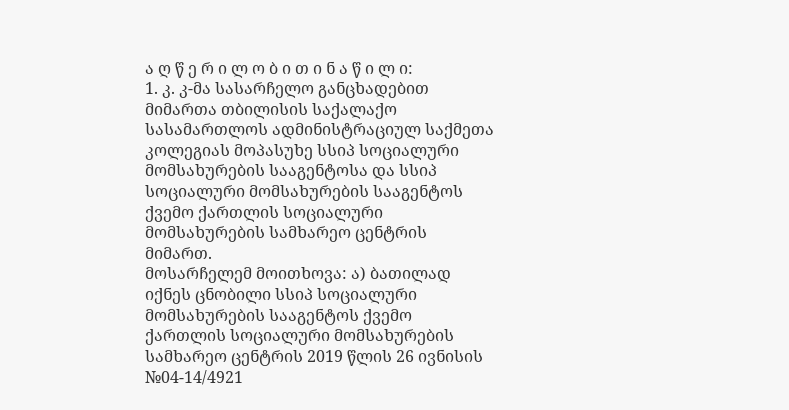ა ღ წ ე რ ი ლ ო ბ ი თ ი ნ ა წ ი ლ ი:
1. კ. კ-მა სასარჩელო განცხადებით მიმართა თბილისის საქალაქო სასამართლოს ადმინისტრაციულ საქმეთა კოლეგიას მოპასუხე სსიპ სოციალური მომსახურების სააგენტოსა და სსიპ სოციალური მომსახურების სააგენტოს ქვემო ქართლის სოციალური მომსახურების სამხარეო ცენტრის მიმართ.
მოსარჩელემ მოითხოვა: ა) ბათილად იქნეს ცნობილი სსიპ სოციალური მომსახურების სააგენტოს ქვემო ქართლის სოციალური მომსახურების სამხარეო ცენტრის 2019 წლის 26 ივნისის №04-14/4921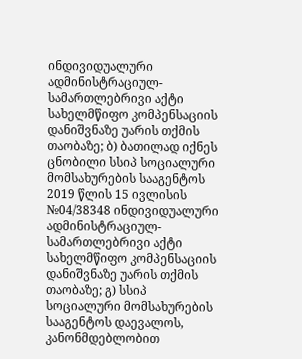ინდივიდუალური ადმინისტრაციულ-სამართლებრივი აქტი სახელმწიფო კომპენსაციის დანიშვნაზე უარის თქმის თაობაზე; ბ) ბათილად იქნეს ცნობილი სსიპ სოციალური მომსახურების სააგენტოს 2019 წლის 15 ივლისის №04/38348 ინდივიდუალური ადმინისტრაციულ-სამართლებრივი აქტი სახელმწიფო კომპენსაციის დანიშვნაზე უარის თქმის თაობაზე; გ) სსიპ სოციალური მომსახურების სააგენტოს დაევალოს, კანონმდებლობით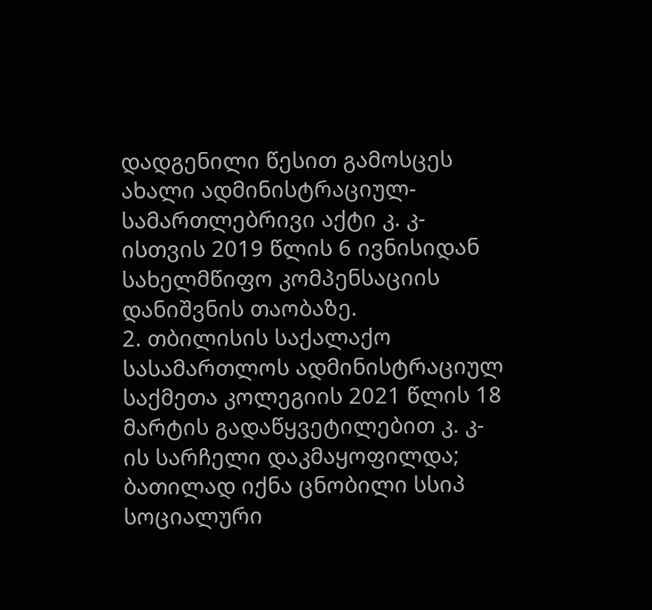დადგენილი წესით გამოსცეს ახალი ადმინისტრაციულ-სამართლებრივი აქტი კ. კ-ისთვის 2019 წლის 6 ივნისიდან სახელმწიფო კომპენსაციის დანიშვნის თაობაზე.
2. თბილისის საქალაქო სასამართლოს ადმინისტრაციულ საქმეთა კოლეგიის 2021 წლის 18 მარტის გადაწყვეტილებით კ. კ-ის სარჩელი დაკმაყოფილდა; ბათილად იქნა ცნობილი სსიპ სოციალური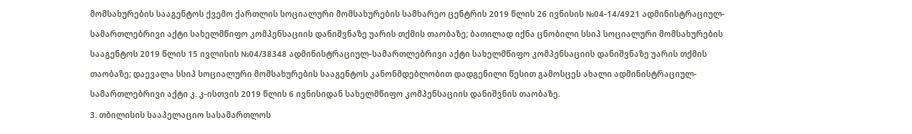მომსახურების სააგენტოს ქვემო ქართლის სოციალური მომსახურების სამხარეო ცენტრის 2019 წლის 26 ივნისის №04-14/4921 ადმინისტრაციულ-სამართლებრივი აქტი სახელმწიფო კომპენსაციის დანიშვნაზე უარის თქმის თაობაზე; ბათილად იქნა ცნობილი სსიპ სოციალური მომსახურების სააგენტოს 2019 წლის 15 ივლისის №04/38348 ადმინისტრაციულ-სამართლებრივი აქტი სახელმწიფო კომპენსაციის დანიშვნაზე უარის თქმის თაობაზე; დაევალა სსიპ სოციალური მომსახურების სააგენტოს კანონმდებლობით დადგენილი წესით გამოსცეს ახალი ადმინისტრაციულ-სამართლებრივი აქტი კ. კ-ისთვის 2019 წლის 6 ივნისიდან სახელმწიფო კომპენსაციის დანიშვნის თაობაზე.
3. თბილისის სააპელაციო სასამართლოს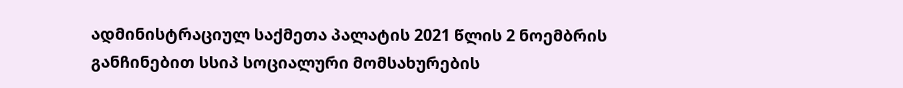ადმინისტრაციულ საქმეთა პალატის 2021 წლის 2 ნოემბრის განჩინებით სსიპ სოციალური მომსახურების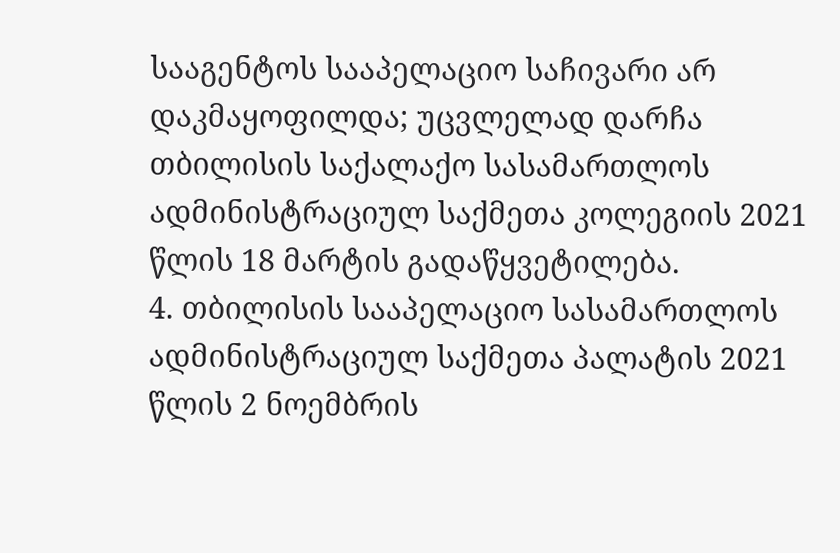სააგენტოს სააპელაციო საჩივარი არ დაკმაყოფილდა; უცვლელად დარჩა თბილისის საქალაქო სასამართლოს ადმინისტრაციულ საქმეთა კოლეგიის 2021 წლის 18 მარტის გადაწყვეტილება.
4. თბილისის სააპელაციო სასამართლოს ადმინისტრაციულ საქმეთა პალატის 2021 წლის 2 ნოემბრის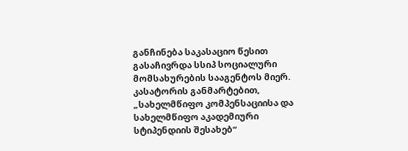განჩინება საკასაციო წესით გასაჩივრდა სსიპ სოციალური მომსახურების სააგენტოს მიერ.
კასატორის განმარტებით, „სახელმწიფო კომპენსაციისა და სახელმწიფო აკადემიური სტიპენდიის შესახებ“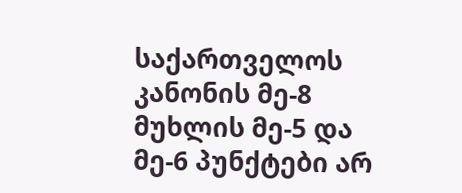საქართველოს კანონის მე-8 მუხლის მე-5 და მე-6 პუნქტები არ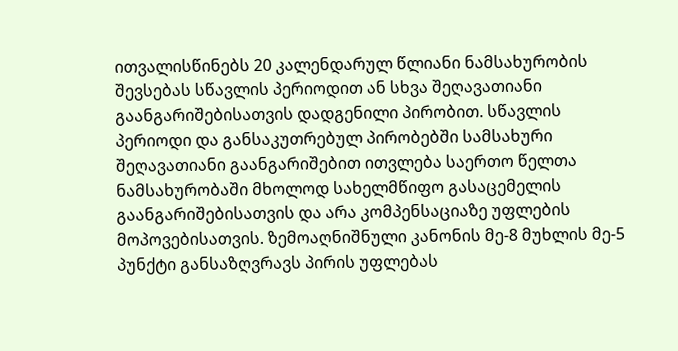ითვალისწინებს 20 კალენდარულ წლიანი ნამსახურობის შევსებას სწავლის პერიოდით ან სხვა შეღავათიანი გაანგარიშებისათვის დადგენილი პირობით. სწავლის პერიოდი და განსაკუთრებულ პირობებში სამსახური შეღავათიანი გაანგარიშებით ითვლება საერთო წელთა ნამსახურობაში მხოლოდ სახელმწიფო გასაცემელის გაანგარიშებისათვის და არა კომპენსაციაზე უფლების მოპოვებისათვის. ზემოაღნიშნული კანონის მე-8 მუხლის მე-5 პუნქტი განსაზღვრავს პირის უფლებას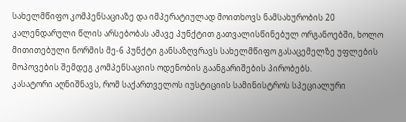სახელმწიფო კომპენსაციაზე და იმპერატიულად მოითხოვს ნამსახურობის 20 კალენდარული წლის არსებობას ამავე პუნქტით გათვალისწინებულ ორგანოებში, ხოლო მითითებული ნორმის მე-6 პუნქტი განსაზღვრავს სახელმწიფო გასაცემელზე უფლების მოპოვების შემდეგ კომპენსაციის ოდენობის გაანგარიშების პირობებს.
კასატორი აღნიშნავს, რომ საქართველოს იუსტიციის სამინისტროს სპეციალური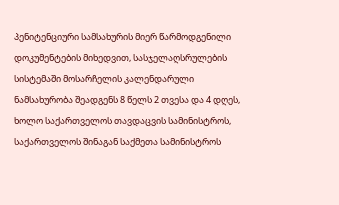პენიტენციური სამსახურის მიერ წარმოდგენილი დოკუმენტების მიხედვით, სასჯელაღსრულების სისტემაში მოსარჩელის კალენდარული ნამსახურობა შეადგენს 8 წელს 2 თვესა და 4 დღეს, ხოლო საქართველოს თავდაცვის სამინისტროს, საქართველოს შინაგან საქმეთა სამინისტროს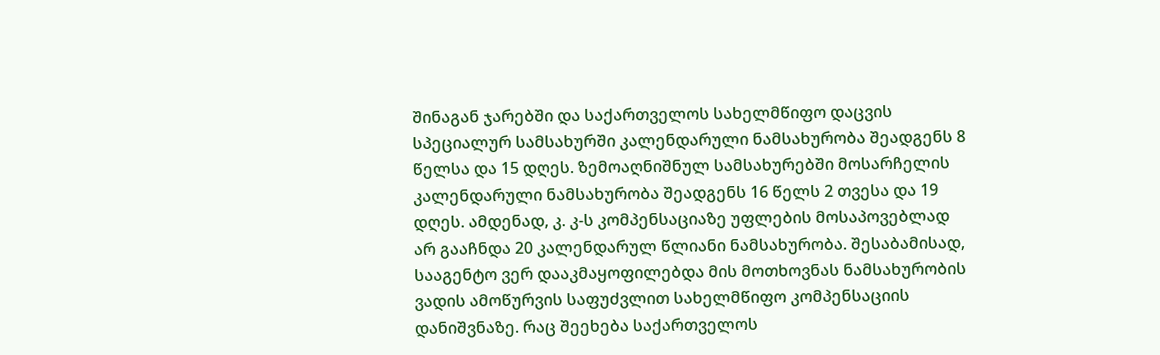შინაგან ჯარებში და საქართველოს სახელმწიფო დაცვის სპეციალურ სამსახურში კალენდარული ნამსახურობა შეადგენს 8 წელსა და 15 დღეს. ზემოაღნიშნულ სამსახურებში მოსარჩელის კალენდარული ნამსახურობა შეადგენს 16 წელს 2 თვესა და 19 დღეს. ამდენად, კ. კ-ს კომპენსაციაზე უფლების მოსაპოვებლად არ გააჩნდა 20 კალენდარულ წლიანი ნამსახურობა. შესაბამისად, სააგენტო ვერ დააკმაყოფილებდა მის მოთხოვნას ნამსახურობის ვადის ამოწურვის საფუძვლით სახელმწიფო კომპენსაციის დანიშვნაზე. რაც შეეხება საქართველოს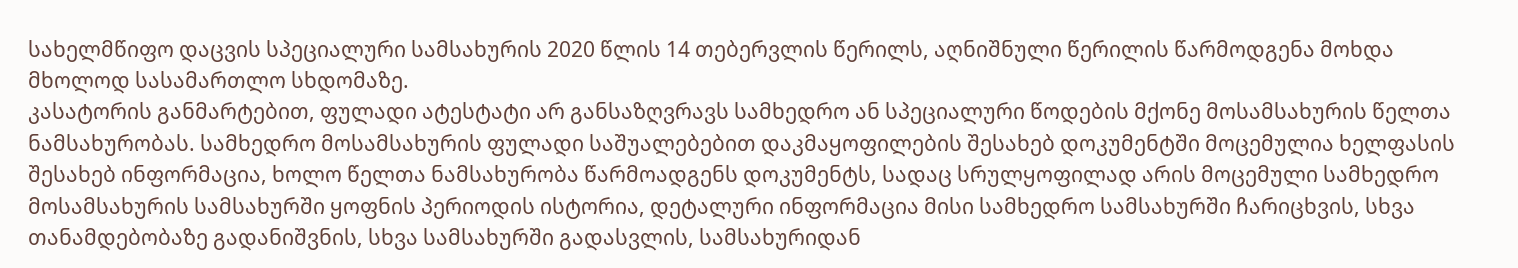სახელმწიფო დაცვის სპეციალური სამსახურის 2020 წლის 14 თებერვლის წერილს, აღნიშნული წერილის წარმოდგენა მოხდა მხოლოდ სასამართლო სხდომაზე.
კასატორის განმარტებით, ფულადი ატესტატი არ განსაზღვრავს სამხედრო ან სპეციალური წოდების მქონე მოსამსახურის წელთა ნამსახურობას. სამხედრო მოსამსახურის ფულადი საშუალებებით დაკმაყოფილების შესახებ დოკუმენტში მოცემულია ხელფასის შესახებ ინფორმაცია, ხოლო წელთა ნამსახურობა წარმოადგენს დოკუმენტს, სადაც სრულყოფილად არის მოცემული სამხედრო მოსამსახურის სამსახურში ყოფნის პერიოდის ისტორია, დეტალური ინფორმაცია მისი სამხედრო სამსახურში ჩარიცხვის, სხვა თანამდებობაზე გადანიშვნის, სხვა სამსახურში გადასვლის, სამსახურიდან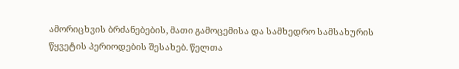ამორიცხვის ბრძანებების, მათი გამოცემისა და სამხედრო სამსახურის წყვეტის პერიოდების შესახებ. წელთა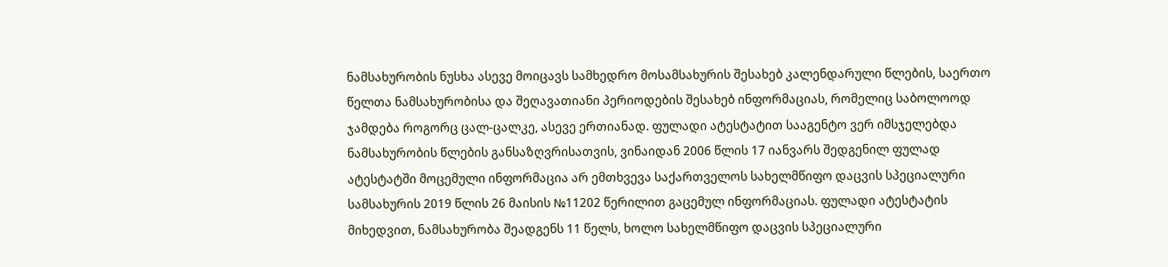ნამსახურობის ნუსხა ასევე მოიცავს სამხედრო მოსამსახურის შესახებ კალენდარული წლების, საერთო წელთა ნამსახურობისა და შეღავათიანი პერიოდების შესახებ ინფორმაციას, რომელიც საბოლოოდ ჯამდება როგორც ცალ-ცალკე, ასევე ერთიანად. ფულადი ატესტატით სააგენტო ვერ იმსჯელებდა ნამსახურობის წლების განსაზღვრისათვის, ვინაიდან 2006 წლის 17 იანვარს შედგენილ ფულად ატესტატში მოცემული ინფორმაცია არ ემთხვევა საქართველოს სახელმწიფო დაცვის სპეციალური სამსახურის 2019 წლის 26 მაისის №11202 წერილით გაცემულ ინფორმაციას. ფულადი ატესტატის მიხედვით, ნამსახურობა შეადგენს 11 წელს, ხოლო სახელმწიფო დაცვის სპეციალური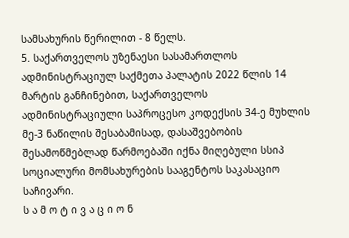სამსახურის წერილით - 8 წელს.
5. საქართველოს უზენაესი სასამართლოს ადმინისტრაციულ საქმეთა პალატის 2022 წლის 14 მარტის განჩინებით, საქართველოს ადმინისტრაციული საპროცესო კოდექსის 34-ე მუხლის მე-3 ნაწილის შესაბამისად, დასაშვებობის შესამოწმებლად წარმოებაში იქნა მიღებული სსიპ სოციალური მომსახურების სააგენტოს საკასაციო საჩივარი.
ს ა მ ო ტ ი ვ ა ც ი ო ნ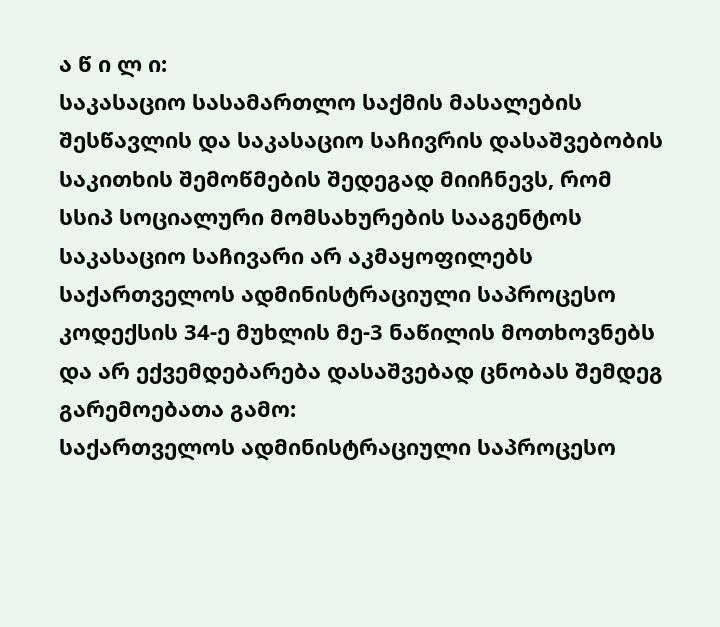ა წ ი ლ ი:
საკასაციო სასამართლო საქმის მასალების შესწავლის და საკასაციო საჩივრის დასაშვებობის საკითხის შემოწმების შედეგად მიიჩნევს, რომ სსიპ სოციალური მომსახურების სააგენტოს საკასაციო საჩივარი არ აკმაყოფილებს საქართველოს ადმინისტრაციული საპროცესო კოდექსის 34-ე მუხლის მე-3 ნაწილის მოთხოვნებს და არ ექვემდებარება დასაშვებად ცნობას შემდეგ გარემოებათა გამო:
საქართველოს ადმინისტრაციული საპროცესო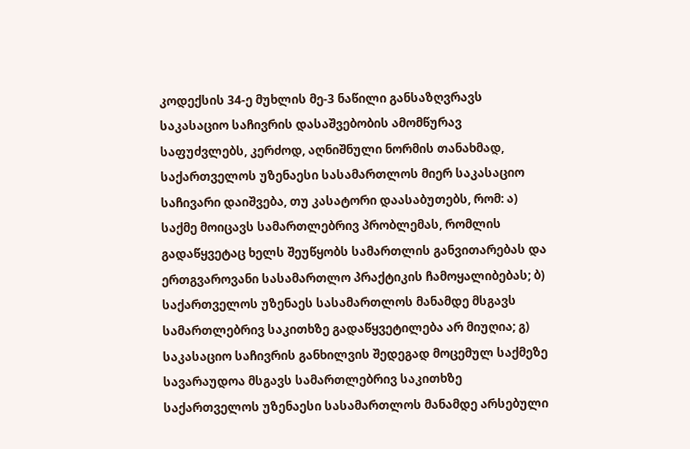კოდექსის 34-ე მუხლის მე-3 ნაწილი განსაზღვრავს საკასაციო საჩივრის დასაშვებობის ამომწურავ საფუძვლებს, კერძოდ, აღნიშნული ნორმის თანახმად, საქართველოს უზენაესი სასამართლოს მიერ საკასაციო საჩივარი დაიშვება, თუ კასატორი დაასაბუთებს, რომ: ა) საქმე მოიცავს სამართლებრივ პრობლემას, რომლის გადაწყვეტაც ხელს შეუწყობს სამართლის განვითარებას და ერთგვაროვანი სასამართლო პრაქტიკის ჩამოყალიბებას; ბ) საქართველოს უზენაეს სასამართლოს მანამდე მსგავს სამართლებრივ საკითხზე გადაწყვეტილება არ მიუღია; გ) საკასაციო საჩივრის განხილვის შედეგად მოცემულ საქმეზე სავარაუდოა მსგავს სამართლებრივ საკითხზე საქართველოს უზენაესი სასამართლოს მანამდე არსებული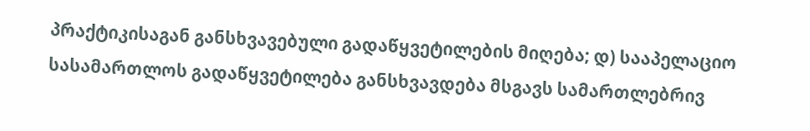პრაქტიკისაგან განსხვავებული გადაწყვეტილების მიღება; დ) სააპელაციო სასამართლოს გადაწყვეტილება განსხვავდება მსგავს სამართლებრივ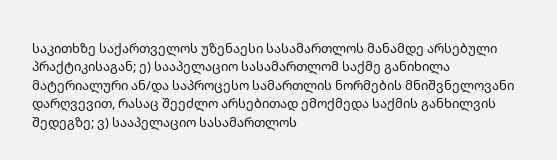საკითხზე საქართველოს უზენაესი სასამართლოს მანამდე არსებული პრაქტიკისაგან; ე) სააპელაციო სასამართლომ საქმე განიხილა მატერიალური ან/და საპროცესო სამართლის ნორმების მნიშვნელოვანი დარღვევით, რასაც შეეძლო არსებითად ემოქმედა საქმის განხილვის შედეგზე; ვ) სააპელაციო სასამართლოს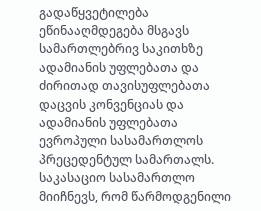გადაწყვეტილება ეწინააღმდეგება მსგავს სამართლებრივ საკითხზე ადამიანის უფლებათა და ძირითად თავისუფლებათა დაცვის კონვენციას და ადამიანის უფლებათა ევროპული სასამართლოს პრეცედენტულ სამართალს.
საკასაციო სასამართლო მიიჩნევს, რომ წარმოდგენილი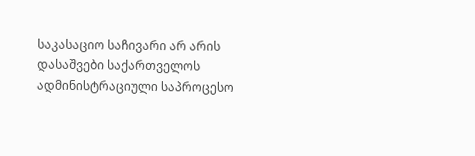საკასაციო საჩივარი არ არის დასაშვები საქართველოს ადმინისტრაციული საპროცესო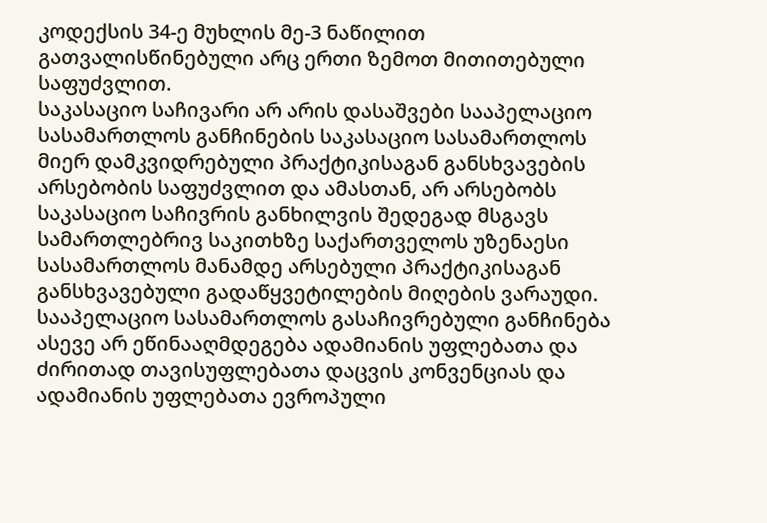კოდექსის 34-ე მუხლის მე-3 ნაწილით გათვალისწინებული არც ერთი ზემოთ მითითებული საფუძვლით.
საკასაციო საჩივარი არ არის დასაშვები სააპელაციო სასამართლოს განჩინების საკასაციო სასამართლოს მიერ დამკვიდრებული პრაქტიკისაგან განსხვავების არსებობის საფუძვლით და ამასთან, არ არსებობს საკასაციო საჩივრის განხილვის შედეგად მსგავს სამართლებრივ საკითხზე საქართველოს უზენაესი სასამართლოს მანამდე არსებული პრაქტიკისაგან განსხვავებული გადაწყვეტილების მიღების ვარაუდი. სააპელაციო სასამართლოს გასაჩივრებული განჩინება ასევე არ ეწინააღმდეგება ადამიანის უფლებათა და ძირითად თავისუფლებათა დაცვის კონვენციას და ადამიანის უფლებათა ევროპული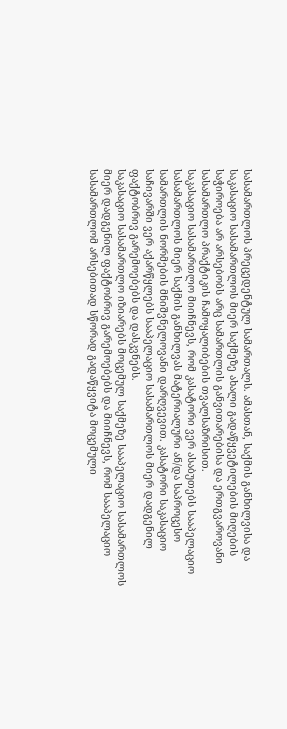სასამართლოს პრეცედენტულ სამართალს. ამასთან, საქმის განხილვისა და საკასაციო სასამართლოს მიერ საქმეზე ახალი გადაწყვეტილების მიღების საჭიროება არ არსებობს არც სამართლის განვითარებისა და ერთგვაროვანი სასამართლო პრაქტიკის ჩამოყალიბების თვალსაზრისით.
საკასაციო სასამართლო მიიჩნევს, რომ კასატორი ვერ ასაბუთებს სააპელაციო სასამართლოს მიერ საქმის განხილვას მატერიალური ან/და საპროცესო სამართლის ნორმების მნიშვნელოვანი დარღვევით. კასატორი საკასაციო საჩივარში ვერ აქარწყლებს სააპელაციო სასამართლოს მიერ დადგენილ ფაქტობრივ გარემოებებს და დასკვნებს.
საკასაციო სასამართლო იზიარებს მოცემულ საქმეზე სააპელაციო სასამართლოს მიერ დადგენილ ფაქტობრივ გარემოებებს და მიიჩნევს, რომ სააპელაციო სასამართლომ არსებითად სწორად გადაწყვიტა მოცემული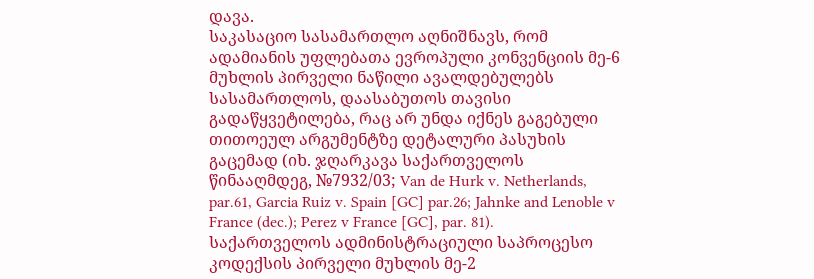დავა.
საკასაციო სასამართლო აღნიშნავს, რომ ადამიანის უფლებათა ევროპული კონვენციის მე-6 მუხლის პირველი ნაწილი ავალდებულებს სასამართლოს, დაასაბუთოს თავისი გადაწყვეტილება, რაც არ უნდა იქნეს გაგებული თითოეულ არგუმენტზე დეტალური პასუხის გაცემად (იხ. ჯღარკავა საქართველოს წინააღმდეგ, №7932/03; Van de Hurk v. Netherlands, par.61, Garcia Ruiz v. Spain [GC] par.26; Jahnke and Lenoble v France (dec.); Perez v France [GC], par. 81).
საქართველოს ადმინისტრაციული საპროცესო კოდექსის პირველი მუხლის მე-2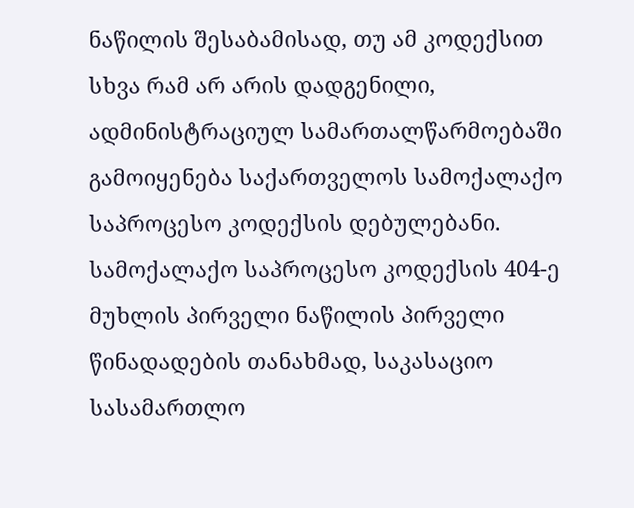ნაწილის შესაბამისად, თუ ამ კოდექსით სხვა რამ არ არის დადგენილი, ადმინისტრაციულ სამართალწარმოებაში გამოიყენება საქართველოს სამოქალაქო საპროცესო კოდექსის დებულებანი. სამოქალაქო საპროცესო კოდექსის 404-ე მუხლის პირველი ნაწილის პირველი წინადადების თანახმად, საკასაციო სასამართლო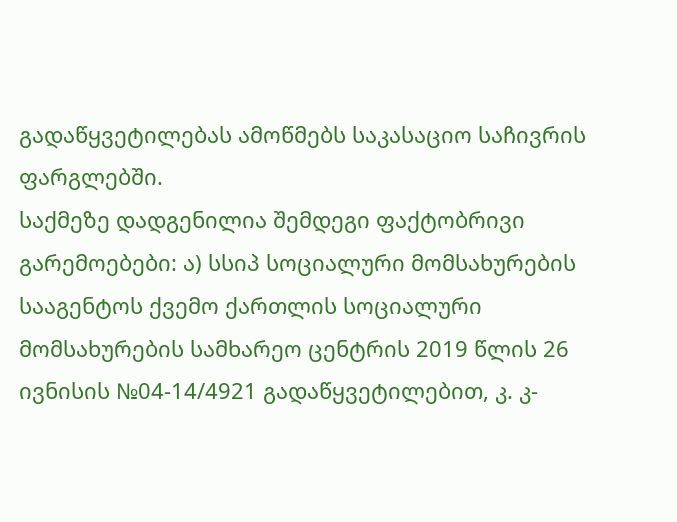გადაწყვეტილებას ამოწმებს საკასაციო საჩივრის ფარგლებში.
საქმეზე დადგენილია შემდეგი ფაქტობრივი გარემოებები: ა) სსიპ სოციალური მომსახურების სააგენტოს ქვემო ქართლის სოციალური მომსახურების სამხარეო ცენტრის 2019 წლის 26 ივნისის №04-14/4921 გადაწყვეტილებით, კ. კ-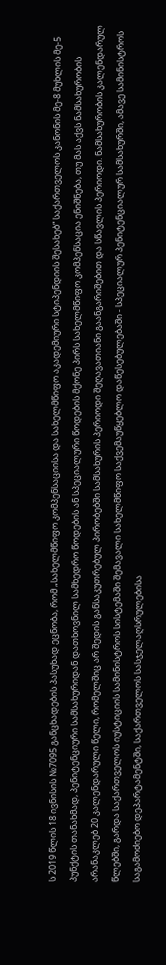ს 2019 წლის 18 ივნისის №7095 განცხადების პასუხად ეცნობა, რომ „სახელმწიფო კომპენსაციისა და სახელმწიფო აკადემიური სტიპენდიის შესახებ“ საქართველოს კანონის მე-8 მუხლის მე-5 პუნქტის თანახმად, პენიტენციური სამსახურიდან დათხოვნილ სამხედრო წოდების ან სპეციალური წოდების მქონე პირს სახელმწიფო კომპენსაცია ენიშნება, თუ მას აქვს ნამსახურობის არანაკლებ 20 კალენდარული წელი, რომელშიც არ შედის განსაკუთრებულ პირობებში სამსახურის პერიოდი შეღავათიანი გაანგარიშებით და სწავლის პერიოდი. ნამსახურობის კალენდარულ წლებში, გარდა საქართველოს იუსტიციის სამინისტროს სისტემაში შემავალი სახელმწიფო საქვემაუწყებლო დაწესებულებაში - სპეციალურ პენიტენციალურ სამსახურში, ამავე სამინისტროს საგამოძიებო დეპარტამენტში, საქართველოს სასჯელაღსრულებისა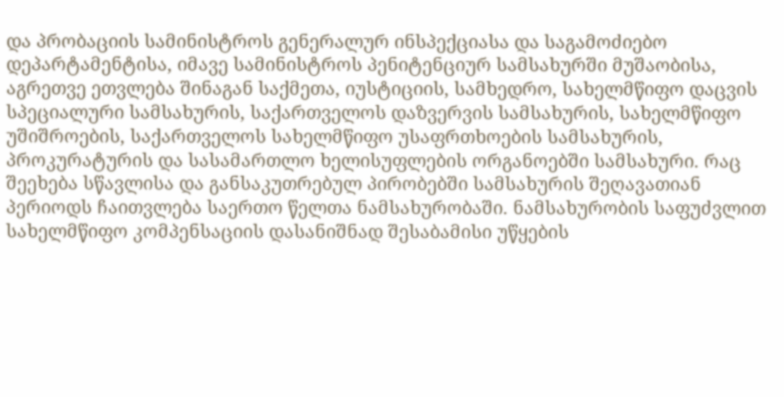და პრობაციის სამინისტროს გენერალურ ინსპექციასა და საგამოძიებო დეპარტამენტისა, იმავე სამინისტროს პენიტენციურ სამსახურში მუშაობისა, აგრეთვე ეთვლება შინაგან საქმეთა, იუსტიციის, სამხედრო, სახელმწიფო დაცვის სპეციალური სამსახურის, საქართველოს დაზვერვის სამსახურის, სახელმწიფო უშიშროების, საქართველოს სახელმწიფო უსაფრთხოების სამსახურის, პროკურატურის და სასამართლო ხელისუფლების ორგანოებში სამსახური. რაც შეეხება სწავლისა და განსაკუთრებულ პირობებში სამსახურის შეღავათიან პერიოდს ჩაითვლება საერთო წელთა ნამსახურობაში. ნამსახურობის საფუძვლით სახელმწიფო კომპენსაციის დასანიშნად შესაბამისი უწყების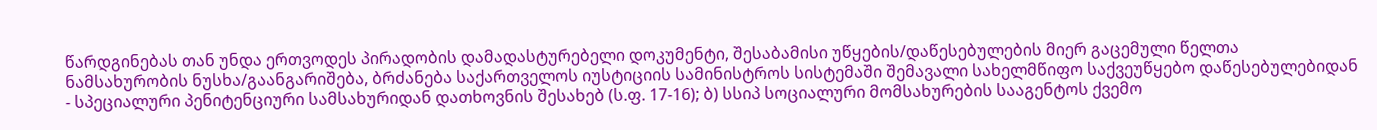წარდგინებას თან უნდა ერთვოდეს პირადობის დამადასტურებელი დოკუმენტი, შესაბამისი უწყების/დაწესებულების მიერ გაცემული წელთა ნამსახურობის ნუსხა/გაანგარიშება, ბრძანება საქართველოს იუსტიციის სამინისტროს სისტემაში შემავალი სახელმწიფო საქვეუწყებო დაწესებულებიდან - სპეციალური პენიტენციური სამსახურიდან დათხოვნის შესახებ (ს.ფ. 17-16); ბ) სსიპ სოციალური მომსახურების სააგენტოს ქვემო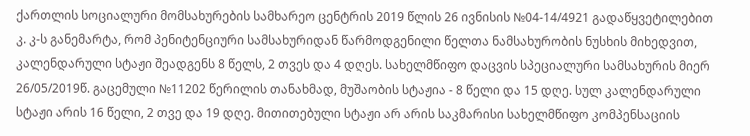ქართლის სოციალური მომსახურების სამხარეო ცენტრის 2019 წლის 26 ივნისის №04-14/4921 გადაწყვეტილებით კ. კ-ს განემარტა, რომ პენიტენციური სამსახურიდან წარმოდგენილი წელთა ნამსახურობის ნუსხის მიხედვით, კალენდარული სტაჟი შეადგენს 8 წელს, 2 თვეს და 4 დღეს. სახელმწიფო დაცვის სპეციალური სამსახურის მიერ 26/05/2019წ. გაცემული №11202 წერილის თანახმად, მუშაობის სტაჟია - 8 წელი და 15 დღე. სულ კალენდარული სტაჟი არის 16 წელი, 2 თვე და 19 დღე. მითითებული სტაჟი არ არის საკმარისი სახელმწიფო კომპენსაციის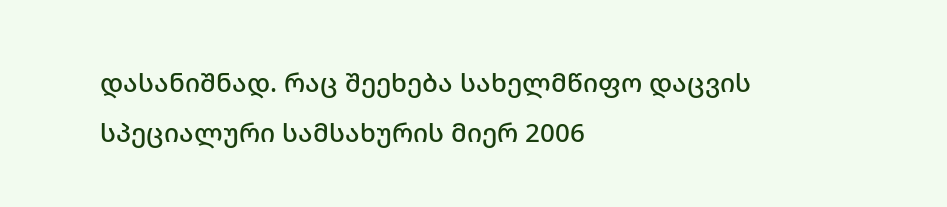დასანიშნად. რაც შეეხება სახელმწიფო დაცვის სპეციალური სამსახურის მიერ 2006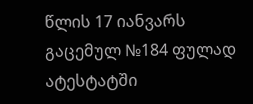წლის 17 იანვარს გაცემულ №184 ფულად ატესტატში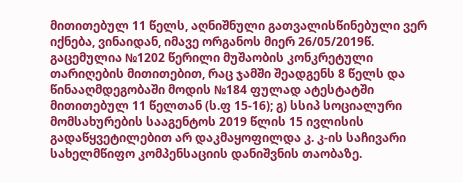მითითებულ 11 წელს, აღნიშნული გათვალისწინებული ვერ იქნება, ვინაიდან, იმავე ორგანოს მიერ 26/05/2019წ. გაცემულია №1202 წერილი მუშაობის კონკრეტული თარიღების მითითებით, რაც ჯამში შეადგენს 8 წელს და წინააღმდეგობაში მოდის №184 ფულად ატესტატში მითითებულ 11 წელთან (ს.ფ 15-16); გ) სსიპ სოციალური მომსახურების სააგენტოს 2019 წლის 15 ივლისის გადაწყვეტილებით არ დაკმაყოფილდა კ. კ-ის საჩივარი სახელმწიფო კომპენსაციის დანიშვნის თაობაზე.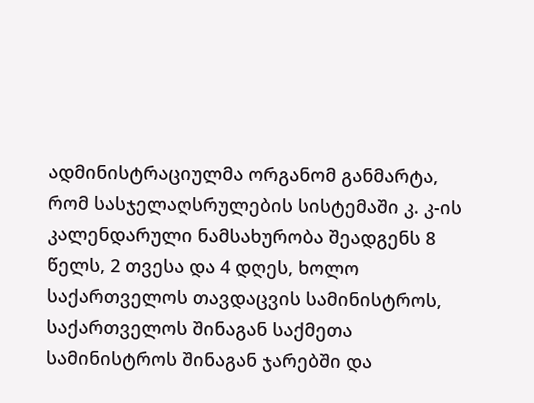ადმინისტრაციულმა ორგანომ განმარტა, რომ სასჯელაღსრულების სისტემაში კ. კ-ის კალენდარული ნამსახურობა შეადგენს 8 წელს, 2 თვესა და 4 დღეს, ხოლო საქართველოს თავდაცვის სამინისტროს, საქართველოს შინაგან საქმეთა სამინისტროს შინაგან ჯარებში და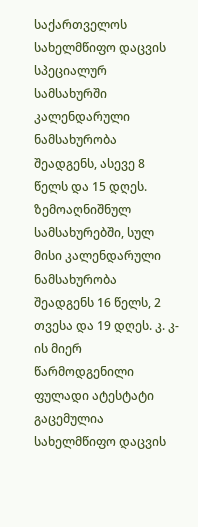საქართველოს სახელმწიფო დაცვის სპეციალურ სამსახურში კალენდარული ნამსახურობა შეადგენს, ასევე 8 წელს და 15 დღეს. ზემოაღნიშნულ სამსახურებში, სულ მისი კალენდარული ნამსახურობა შეადგენს 16 წელს, 2 თვესა და 19 დღეს. კ. კ-ის მიერ წარმოდგენილი ფულადი ატესტატი გაცემულია სახელმწიფო დაცვის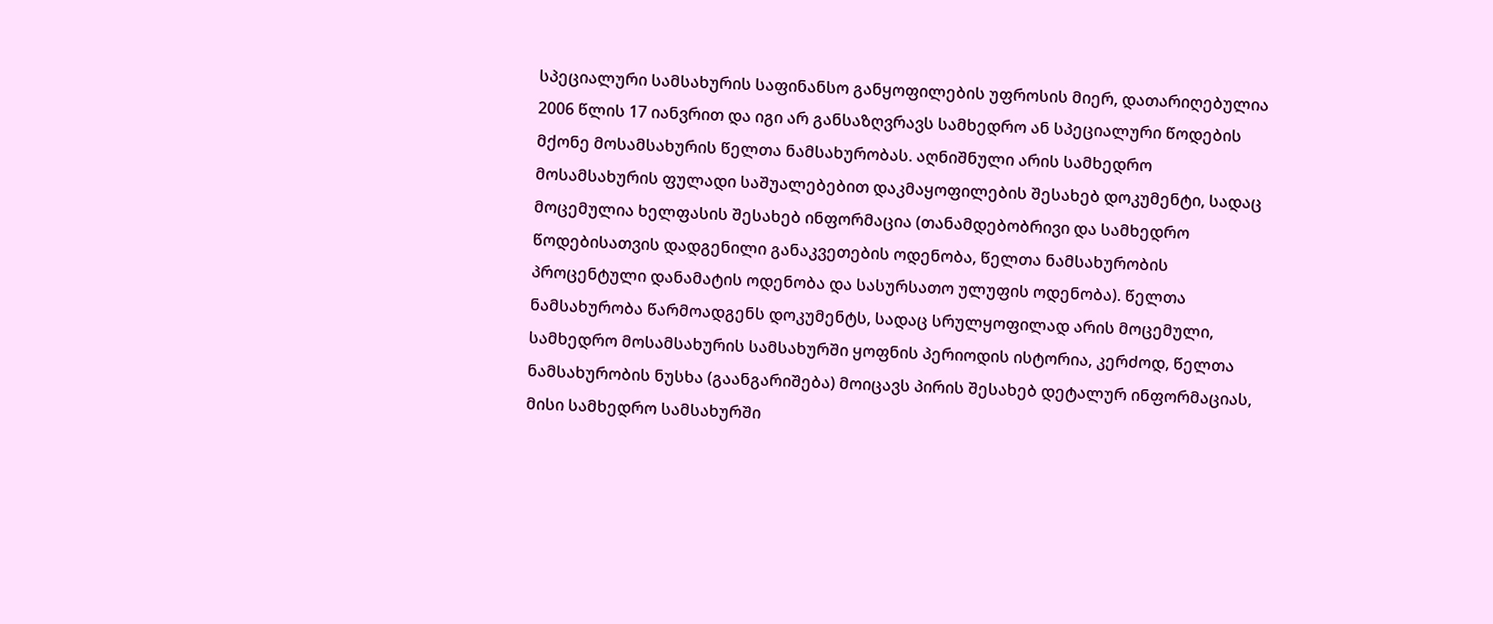სპეციალური სამსახურის საფინანსო განყოფილების უფროსის მიერ, დათარიღებულია 2006 წლის 17 იანვრით და იგი არ განსაზღვრავს სამხედრო ან სპეციალური წოდების მქონე მოსამსახურის წელთა ნამსახურობას. აღნიშნული არის სამხედრო მოსამსახურის ფულადი საშუალებებით დაკმაყოფილების შესახებ დოკუმენტი, სადაც მოცემულია ხელფასის შესახებ ინფორმაცია (თანამდებობრივი და სამხედრო წოდებისათვის დადგენილი განაკვეთების ოდენობა, წელთა ნამსახურობის პროცენტული დანამატის ოდენობა და სასურსათო ულუფის ოდენობა). წელთა ნამსახურობა წარმოადგენს დოკუმენტს, სადაც სრულყოფილად არის მოცემული, სამხედრო მოსამსახურის სამსახურში ყოფნის პერიოდის ისტორია, კერძოდ, წელთა ნამსახურობის ნუსხა (გაანგარიშება) მოიცავს პირის შესახებ დეტალურ ინფორმაციას, მისი სამხედრო სამსახურში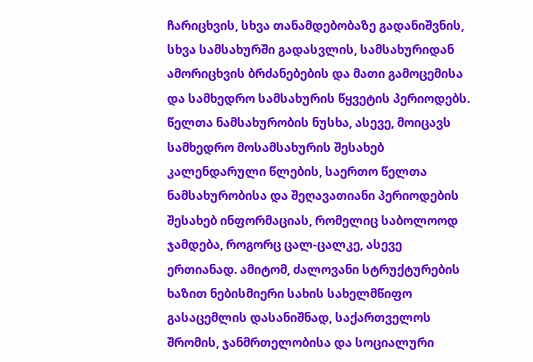ჩარიცხვის, სხვა თანამდებობაზე გადანიშვნის, სხვა სამსახურში გადასვლის, სამსახურიდან ამორიცხვის ბრძანებების და მათი გამოცემისა და სამხედრო სამსახურის წყვეტის პერიოდებს. წელთა ნამსახურობის ნუსხა, ასევე, მოიცავს სამხედრო მოსამსახურის შესახებ კალენდარული წლების, საერთო წელთა ნამსახურობისა და შეღავათიანი პერიოდების შესახებ ინფორმაციას, რომელიც საბოლოოდ ჯამდება, როგორც ცალ-ცალკე, ასევე ერთიანად. ამიტომ, ძალოვანი სტრუქტურების ხაზით ნებისმიერი სახის სახელმწიფო გასაცემლის დასანიშნად, საქართველოს შრომის, ჯანმრთელობისა და სოციალური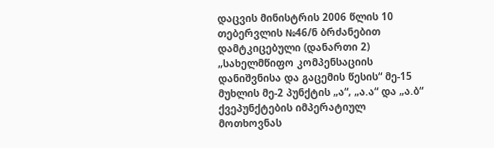დაცვის მინისტრის 2006 წლის 10 თებერვლის №46/ნ ბრძანებით დამტკიცებული (დანართი 2) „სახელმწიფო კომპენსაციის დანიშვნისა და გაცემის წესის“ მე-15 მუხლის მე-2 პუნქტის „ა“, „ა.ა“ და „ა.ბ“ ქვეპუნქტების იმპერატიულ მოთხოვნას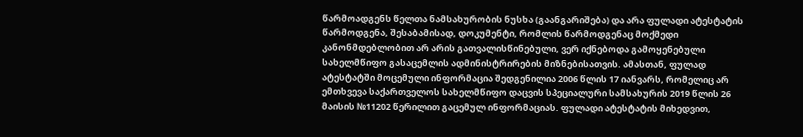წარმოადგენს წელთა ნამსახურობის ნუსხა (გაანგარიშება) და არა ფულადი ატესტატის წარმოდგენა, შესაბამისად, დოკუმენტი, რომლის წარმოდგენაც მოქმედი კანონმდებლობით არ არის გათვალისწინებული, ვერ იქნებოდა გამოყენებული სახელმწიფო გასაცემლის ადმინისტრირების მიზნებისათვის. ამასთან, ფულად ატესტატში მოცემული ინფორმაცია შედგენილია 2006 წლის 17 იანვარს, რომელიც არ ემთხვევა საქართველოს სახელმწიფო დაცვის სპეციალური სამსახურის 2019 წლის 26 მაისის №11202 წერილით გაცემულ ინფორმაციას. ფულადი ატესტატის მიხედვით,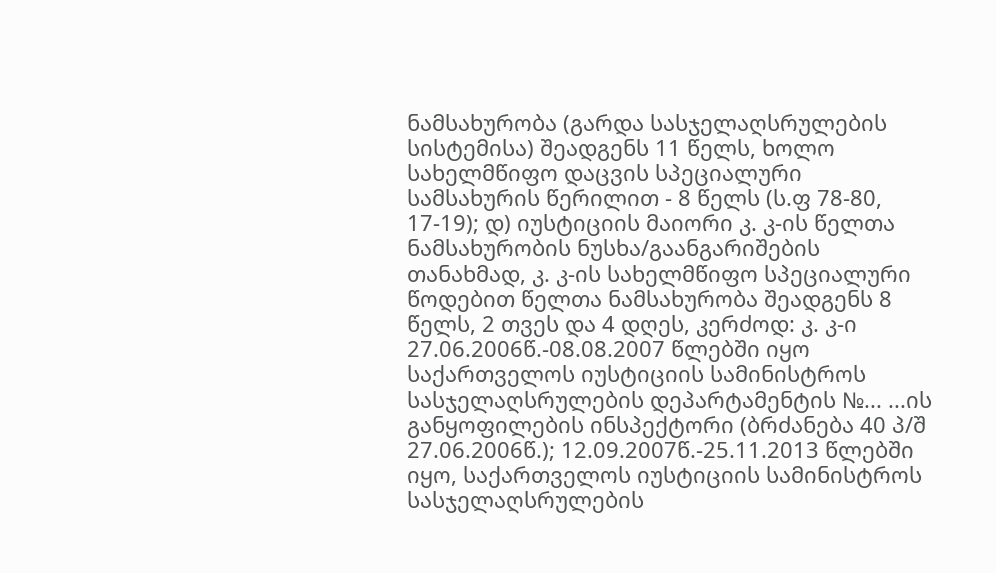ნამსახურობა (გარდა სასჯელაღსრულების სისტემისა) შეადგენს 11 წელს, ხოლო სახელმწიფო დაცვის სპეციალური სამსახურის წერილით - 8 წელს (ს.ფ 78-80, 17-19); დ) იუსტიციის მაიორი კ. კ-ის წელთა ნამსახურობის ნუსხა/გაანგარიშების თანახმად, კ. კ-ის სახელმწიფო სპეციალური წოდებით წელთა ნამსახურობა შეადგენს 8 წელს, 2 თვეს და 4 დღეს, კერძოდ: კ. კ-ი 27.06.2006წ.-08.08.2007 წლებში იყო საქართველოს იუსტიციის სამინისტროს სასჯელაღსრულების დეპარტამენტის №... ...ის განყოფილების ინსპექტორი (ბრძანება 40 პ/შ 27.06.2006წ.); 12.09.2007წ.-25.11.2013 წლებში იყო, საქართველოს იუსტიციის სამინისტროს სასჯელაღსრულების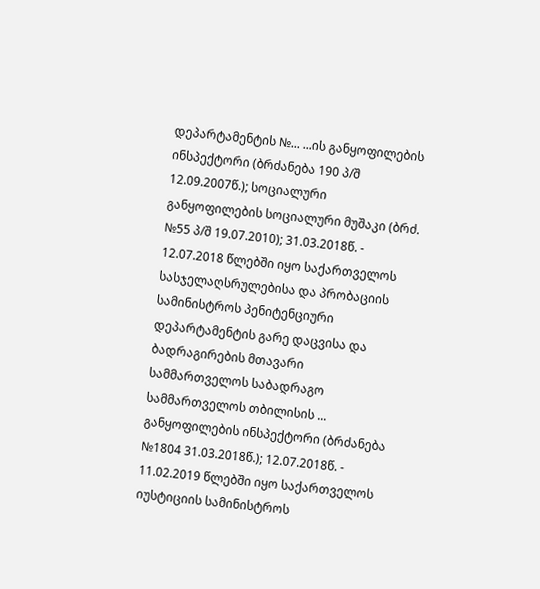დეპარტამენტის №... ...ის განყოფილების ინსპექტორი (ბრძანება 190 პ/შ 12.09.2007წ.); სოციალური განყოფილების სოციალური მუშაკი (ბრძ. №55 პ/შ 19.07.2010); 31.03.2018წ. - 12.07.2018 წლებში იყო საქართველოს სასჯელაღსრულებისა და პრობაციის სამინისტროს პენიტენციური დეპარტამენტის გარე დაცვისა და ბადრაგირების მთავარი სამმართველოს საბადრაგო სამმართველოს თბილისის ... განყოფილების ინსპექტორი (ბრძანება №1804 31.03.2018წ.); 12.07.2018წ. - 11.02.2019 წლებში იყო საქართველოს იუსტიციის სამინისტროს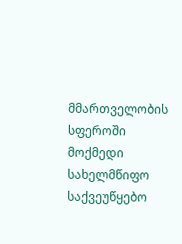მმართველობის სფეროში მოქმედი სახელმწიფო საქვეუწყებო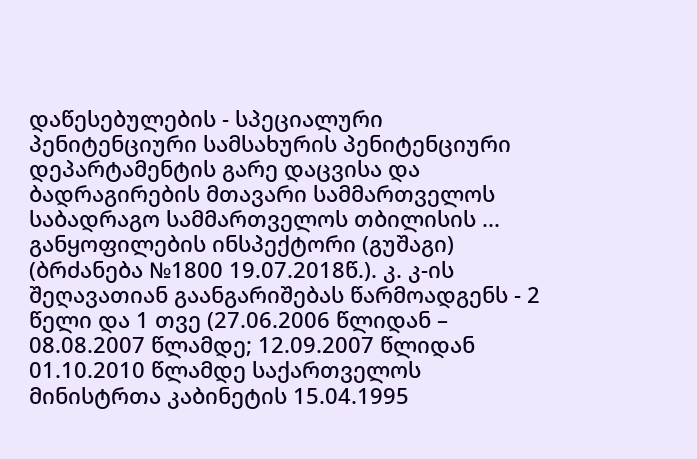დაწესებულების - სპეციალური პენიტენციური სამსახურის პენიტენციური დეპარტამენტის გარე დაცვისა და ბადრაგირების მთავარი სამმართველოს საბადრაგო სამმართველოს თბილისის ... განყოფილების ინსპექტორი (გუშაგი) (ბრძანება №1800 19.07.2018წ.). კ. კ-ის შეღავათიან გაანგარიშებას წარმოადგენს - 2 წელი და 1 თვე (27.06.2006 წლიდან – 08.08.2007 წლამდე; 12.09.2007 წლიდან 01.10.2010 წლამდე საქართველოს მინისტრთა კაბინეტის 15.04.1995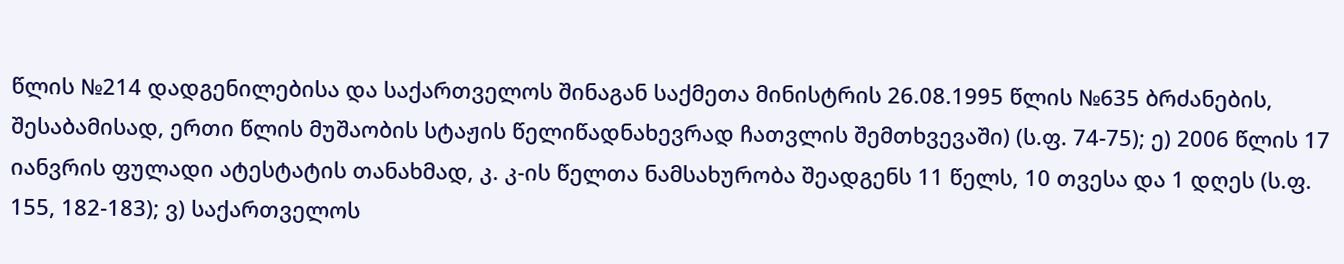წლის №214 დადგენილებისა და საქართველოს შინაგან საქმეთა მინისტრის 26.08.1995 წლის №635 ბრძანების, შესაბამისად, ერთი წლის მუშაობის სტაჟის წელიწადნახევრად ჩათვლის შემთხვევაში) (ს.ფ. 74-75); ე) 2006 წლის 17 იანვრის ფულადი ატესტატის თანახმად, კ. კ-ის წელთა ნამსახურობა შეადგენს 11 წელს, 10 თვესა და 1 დღეს (ს.ფ. 155, 182-183); ვ) საქართველოს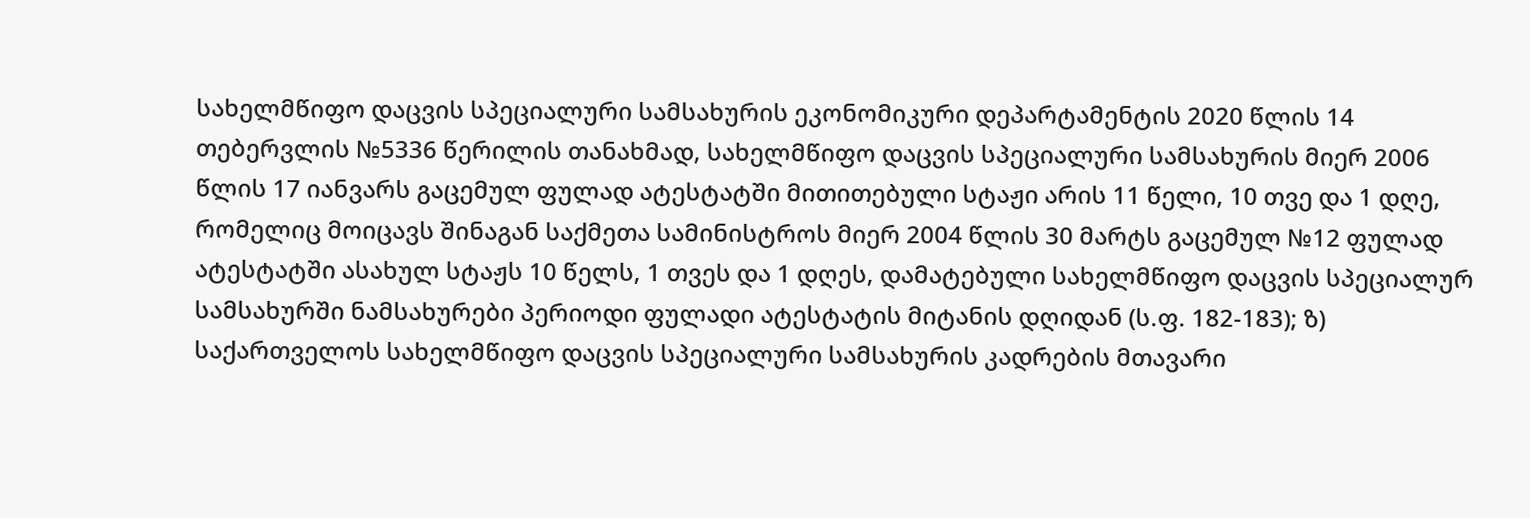სახელმწიფო დაცვის სპეციალური სამსახურის ეკონომიკური დეპარტამენტის 2020 წლის 14 თებერვლის №5336 წერილის თანახმად, სახელმწიფო დაცვის სპეციალური სამსახურის მიერ 2006 წლის 17 იანვარს გაცემულ ფულად ატესტატში მითითებული სტაჟი არის 11 წელი, 10 თვე და 1 დღე, რომელიც მოიცავს შინაგან საქმეთა სამინისტროს მიერ 2004 წლის 30 მარტს გაცემულ №12 ფულად ატესტატში ასახულ სტაჟს 10 წელს, 1 თვეს და 1 დღეს, დამატებული სახელმწიფო დაცვის სპეციალურ სამსახურში ნამსახურები პერიოდი ფულადი ატესტატის მიტანის დღიდან (ს.ფ. 182-183); ზ) საქართველოს სახელმწიფო დაცვის სპეციალური სამსახურის კადრების მთავარი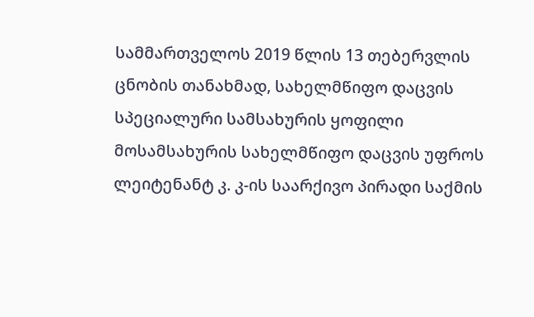სამმართველოს 2019 წლის 13 თებერვლის ცნობის თანახმად, სახელმწიფო დაცვის სპეციალური სამსახურის ყოფილი მოსამსახურის სახელმწიფო დაცვის უფროს ლეიტენანტ კ. კ-ის საარქივო პირადი საქმის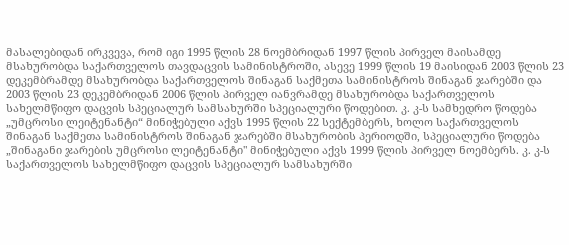მასალებიდან ირკვევა, რომ იგი 1995 წლის 28 ნოემბრიდან 1997 წლის პირველ მაისამდე მსახურობდა საქართველოს თავდაცვის სამინისტროში, ასევე 1999 წლის 19 მაისიდან 2003 წლის 23 დეკემბრამდე მსახურობდა საქართველოს შინაგან საქმეთა სამინისტროს შინაგან ჯარებში და 2003 წლის 23 დეკემბრიდან 2006 წლის პირველ იანვრამდე მსახურობდა საქართველოს სახელმწიფო დაცვის სპეციალურ სამსახურში სპეციალური წოდებით. კ. კ-ს სამხედრო წოდება „უმცროსი ლეიტენანტი“ მინიჭებული აქვს 1995 წლის 22 სექტემბერს, ხოლო საქართველოს შინაგან საქმეთა სამინისტროს შინაგან ჯარებში მსახურობის პერიოდში, სპეციალური წოდება „შინაგანი ჯარების უმცროსი ლეიტენანტი" მინიჭებული აქვს 1999 წლის პირველ ნოემბერს. კ. კ-ს საქართველოს სახელმწიფო დაცვის სპეციალურ სამსახურში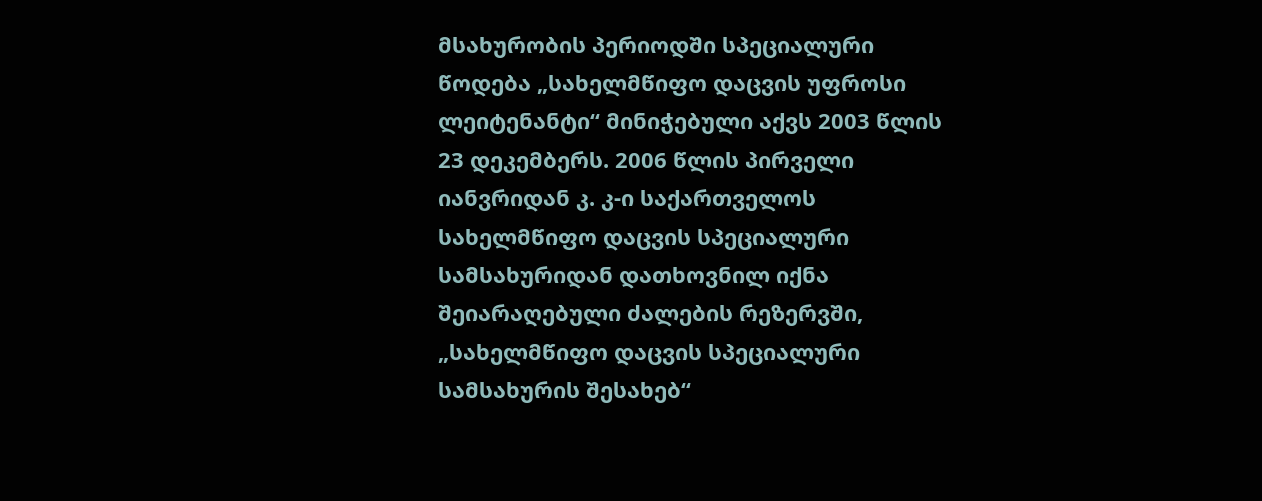მსახურობის პერიოდში სპეციალური წოდება „სახელმწიფო დაცვის უფროსი ლეიტენანტი“ მინიჭებული აქვს 2003 წლის 23 დეკემბერს. 2006 წლის პირველი იანვრიდან კ. კ-ი საქართველოს სახელმწიფო დაცვის სპეციალური სამსახურიდან დათხოვნილ იქნა შეიარაღებული ძალების რეზერვში, „სახელმწიფო დაცვის სპეციალური სამსახურის შესახებ“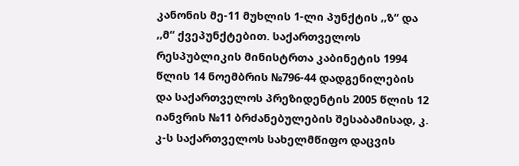კანონის მე-11 მუხლის 1-ლი პუნქტის ,,ზ“ და ,,მ“ ქვეპუნქტებით. საქართველოს რესპუბლიკის მინისტრთა კაბინეტის 1994 წლის 14 ნოემბრის №796-44 დადგენილების და საქართველოს პრეზიდენტის 2005 წლის 12 იანვრის №11 ბრძანებულების შესაბამისად, კ. კ-ს საქართველოს სახელმწიფო დაცვის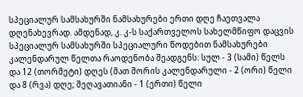სპეციალურ სამსახურში ნამსახურები ერთი დღე ჩაეთვალა დღენახევრად. ამდენად, კ. კ-ს საქართველოს სახელმწიფო დაცვის სპეციალურ სამსახურში სპეციალური წოდებით ნამსახურები კალენდარულ წელთა რაოდენობა შეადგენს: სულ - 3 (სამი) წელს და 12 (თორმეტი) დღეს (მათ შორის კალენდარული - 2 (ორი) წელი და 8 (რვა) დღე; შეღავათიანი - 1 (ერთი) წელი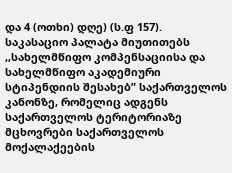და 4 (ოთხი) დღე) (ს.ფ 157).
საკასაციო პალატა მიუთითებს ,,სახელმწიფო კომპენსაციისა და სახელმწიფო აკადემიური სტიპენდიის შესახებ” საქართველოს კანონზე, რომელიც ადგენს საქართველოს ტერიტორიაზე მცხოვრები საქართველოს მოქალაქეების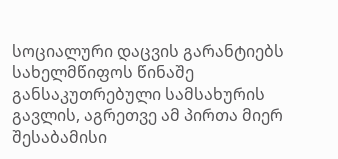სოციალური დაცვის გარანტიებს სახელმწიფოს წინაშე განსაკუთრებული სამსახურის გავლის, აგრეთვე ამ პირთა მიერ შესაბამისი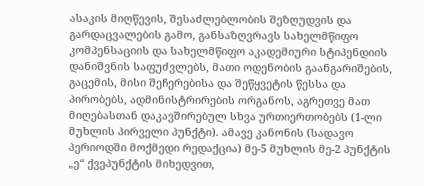ასაკის მიღწევის, შესაძლებლობის შეზღუდვის და გარდაცვალების გამო, განსაზღვრავს სახელმწიფო კომპენსაციის და სახელმწიფო აკადემიური სტიპენდიის დანიშვნის საფუძვლებს, მათი ოდენობის გაანგარიშების, გაცემის, მისი შეჩერებისა და შეწყვეტის წესსა და პირობებს, ადმინისტრირების ორგანოს, აგრეთვე მათ მიღებასთან დაკავშირებულ სხვა ურთიერთობებს (1-ლი მუხლის პირველი პუნქტი). ამავე კანონის (სადავო პერიოდში მოქმედი რედაქცია) მე-5 მუხლის მე-2 პუნქტის „ე“ ქვეპუნქტის მიხედვით,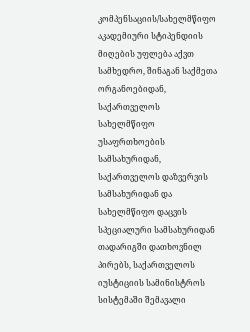კომპენსაციის/სახელმწიფო აკადემიური სტიპენდიის მიღების უფლება აქვთ სამხედრო, შინაგან საქმეთა ორგანოებიდან, საქართველოს სახელმწიფო უსაფრთხოების სამსახურიდან, საქართველოს დაზვერვის სამსახურიდან და სახელმწიფო დაცვის სპეციალური სამსახურიდან თადარიგში დათხოვნილ პირებს, საქართველოს იუსტიციის სამინისტროს სისტემაში შემავალი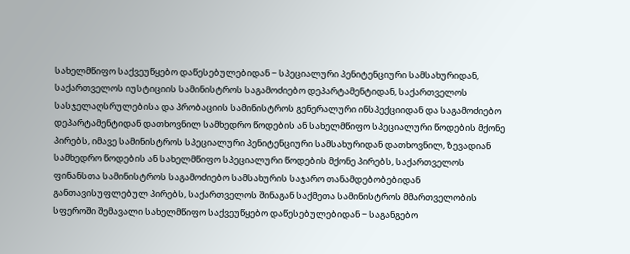სახელმწიფო საქვეუწყებო დაწესებულებიდან − სპეციალური პენიტენციური სამსახურიდან, საქართველოს იუსტიციის სამინისტროს საგამოძიებო დეპარტამენტიდან, საქართველოს სასჯელაღსრულებისა და პრობაციის სამინისტროს გენერალური ინსპექციიდან და საგამოძიებო დეპარტამენტიდან დათხოვნილ სამხედრო წოდების ან სახელმწიფო სპეციალური წოდების მქონე პირებს, იმავე სამინისტროს სპეციალური პენიტენციური სამსახურიდან დათხოვნილ, ზევადიან სამხედრო წოდების ან სახელმწიფო სპეციალური წოდების მქონე პირებს, საქართველოს ფინანსთა სამინისტროს საგამოძიებო სამსახურის საჯარო თანამდებობებიდან განთავისუფლებულ პირებს, საქართველოს შინაგან საქმეთა სამინისტროს მმართველობის სფეროში შემავალი სახელმწიფო საქვეუწყებო დაწესებულებიდან − საგანგებო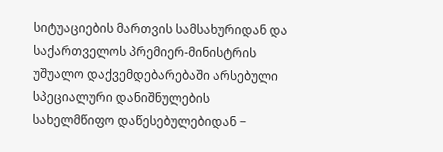სიტუაციების მართვის სამსახურიდან და საქართველოს პრემიერ-მინისტრის უშუალო დაქვემდებარებაში არსებული სპეციალური დანიშნულების სახელმწიფო დაწესებულებიდან −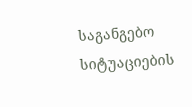საგანგებო სიტუაციების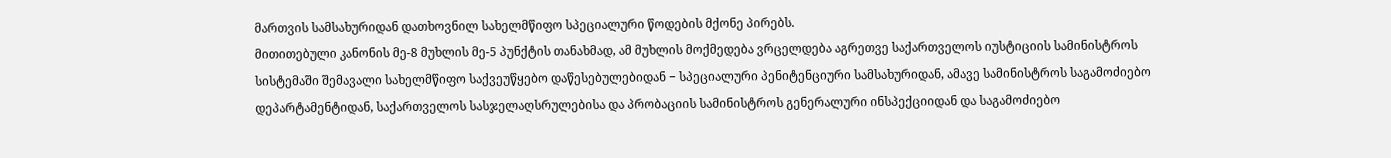მართვის სამსახურიდან დათხოვნილ სახელმწიფო სპეციალური წოდების მქონე პირებს.
მითითებული კანონის მე-8 მუხლის მე-5 პუნქტის თანახმად, ამ მუხლის მოქმედება ვრცელდება აგრეთვე საქართველოს იუსტიციის სამინისტროს სისტემაში შემავალი სახელმწიფო საქვეუწყებო დაწესებულებიდან − სპეციალური პენიტენციური სამსახურიდან, ამავე სამინისტროს საგამოძიებო დეპარტამენტიდან, საქართველოს სასჯელაღსრულებისა და პრობაციის სამინისტროს გენერალური ინსპექციიდან და საგამოძიებო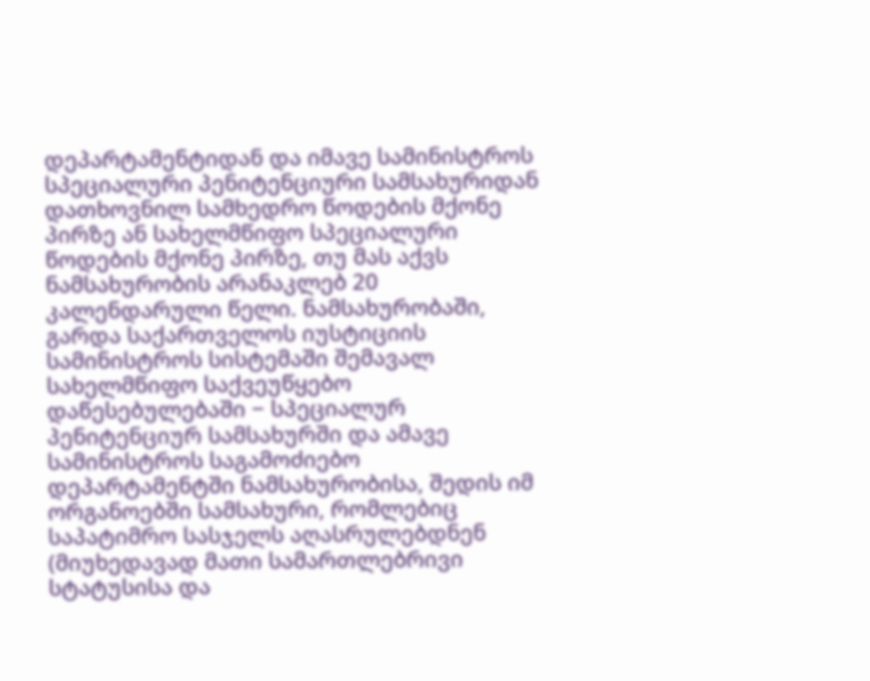დეპარტამენტიდან და იმავე სამინისტროს სპეციალური პენიტენციური სამსახურიდან დათხოვნილ სამხედრო წოდების მქონე პირზე ან სახელმწიფო სპეციალური წოდების მქონე პირზე, თუ მას აქვს ნამსახურობის არანაკლებ 20 კალენდარული წელი. ნამსახურობაში, გარდა საქართველოს იუსტიციის სამინისტროს სისტემაში შემავალ სახელმწიფო საქვეუწყებო დაწესებულებაში − სპეციალურ პენიტენციურ სამსახურში და ამავე სამინისტროს საგამოძიებო დეპარტამენტში ნამსახურობისა, შედის იმ ორგანოებში სამსახური, რომლებიც საპატიმრო სასჯელს აღასრულებდნენ (მიუხედავად მათი სამართლებრივი სტატუსისა და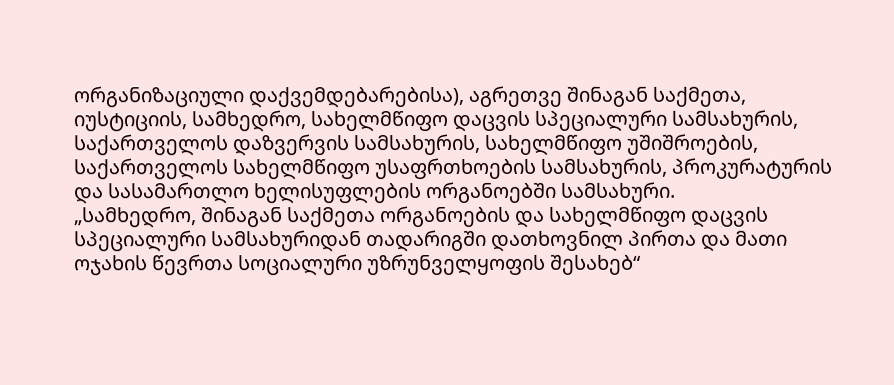ორგანიზაციული დაქვემდებარებისა), აგრეთვე შინაგან საქმეთა, იუსტიციის, სამხედრო, სახელმწიფო დაცვის სპეციალური სამსახურის, საქართველოს დაზვერვის სამსახურის, სახელმწიფო უშიშროების, საქართველოს სახელმწიფო უსაფრთხოების სამსახურის, პროკურატურის და სასამართლო ხელისუფლების ორგანოებში სამსახური.
„სამხედრო, შინაგან საქმეთა ორგანოების და სახელმწიფო დაცვის სპეციალური სამსახურიდან თადარიგში დათხოვნილ პირთა და მათი ოჯახის წევრთა სოციალური უზრუნველყოფის შესახებ“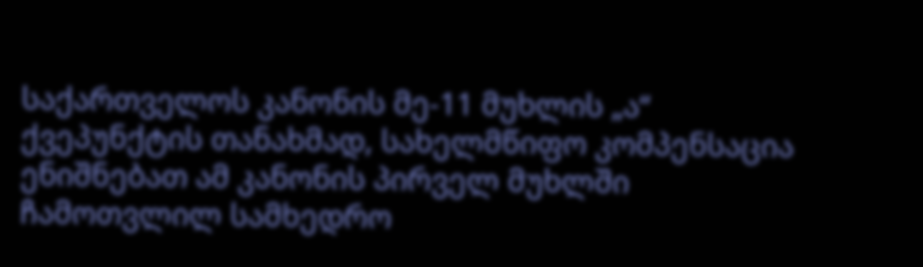საქართველოს კანონის მე-11 მუხლის „ა“ ქვეპუნქტის თანახმად, სახელმწიფო კომპენსაცია ენიშნებათ ამ კანონის პირველ მუხლში ჩამოთვლილ სამხედრო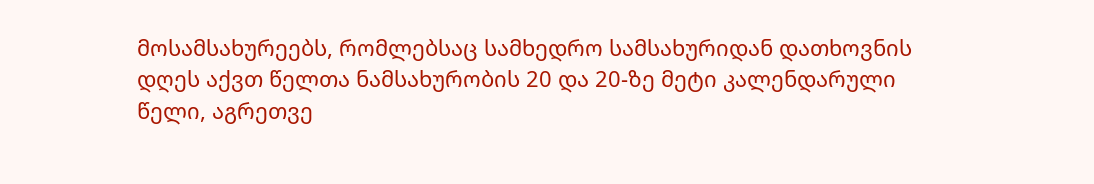მოსამსახურეებს, რომლებსაც სამხედრო სამსახურიდან დათხოვნის დღეს აქვთ წელთა ნამსახურობის 20 და 20-ზე მეტი კალენდარული წელი, აგრეთვე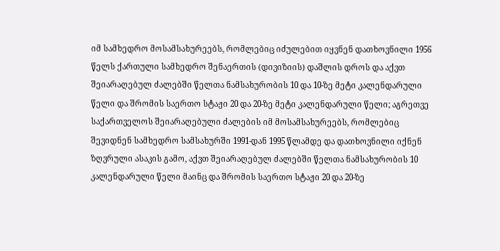იმ სამხედრო მოსამსახურეებს, რომლებიც იძულებით იყვნენ დათხოვნილი 1956 წელს ქართული სამხედრო შენაერთის (დივიზიის) დაშლის დროს და აქვთ შეიარაღებულ ძალებში წელთა ნამსახურობის 10 და 10-ზე მეტი კალენდარული წელი და შრომის საერთო სტაჟი 20 და 20-ზე მეტი კალენდარული წელი; აგრეთვე საქართველოს შეიარაღებული ძალების იმ მოსამსახურეებს, რომლებიც შევიდნენ სამხედრო სამსახურში 1991-დან 1995 წლამდე და დათხოვნილი იქნენ ზღვრული ასაკის გამო, აქვთ შეიარაღებულ ძალებში წელთა ნამსახურობის 10 კალენდარული წელი მაინც და შრომის საერთო სტაჟი 20 და 20-ზე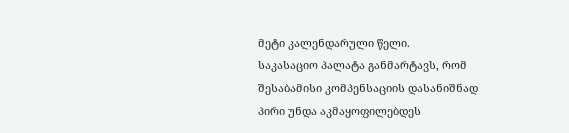მეტი კალენდარული წელი.
საკასაციო პალატა განმარტავს, რომ შესაბამისი კომპენსაციის დასანიშნად პირი უნდა აკმაყოფილებდეს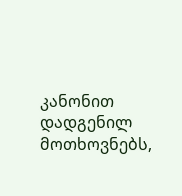კანონით დადგენილ მოთხოვნებს,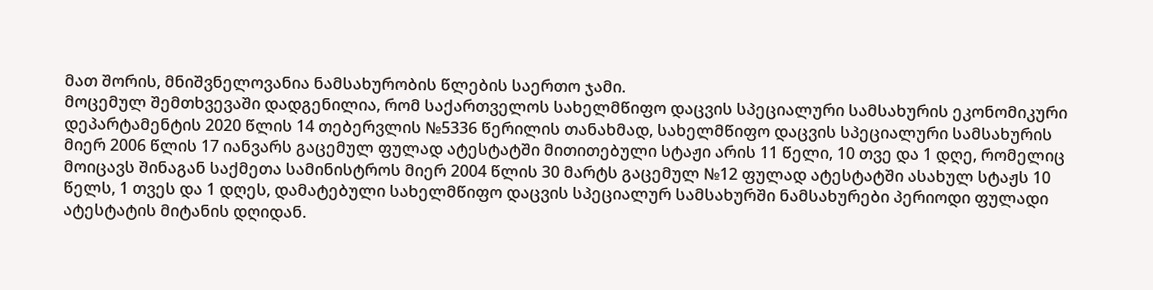მათ შორის, მნიშვნელოვანია ნამსახურობის წლების საერთო ჯამი.
მოცემულ შემთხვევაში დადგენილია, რომ საქართველოს სახელმწიფო დაცვის სპეციალური სამსახურის ეკონომიკური დეპარტამენტის 2020 წლის 14 თებერვლის №5336 წერილის თანახმად, სახელმწიფო დაცვის სპეციალური სამსახურის მიერ 2006 წლის 17 იანვარს გაცემულ ფულად ატესტატში მითითებული სტაჟი არის 11 წელი, 10 თვე და 1 დღე, რომელიც მოიცავს შინაგან საქმეთა სამინისტროს მიერ 2004 წლის 30 მარტს გაცემულ №12 ფულად ატესტატში ასახულ სტაჟს 10 წელს, 1 თვეს და 1 დღეს, დამატებული სახელმწიფო დაცვის სპეციალურ სამსახურში ნამსახურები პერიოდი ფულადი ატესტატის მიტანის დღიდან.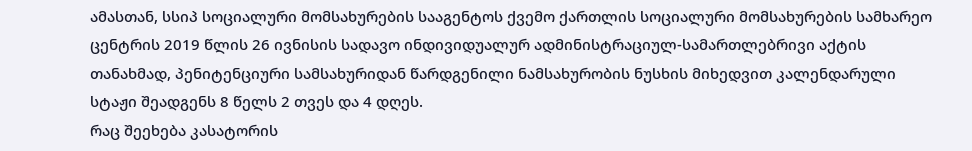ამასთან, სსიპ სოციალური მომსახურების სააგენტოს ქვემო ქართლის სოციალური მომსახურების სამხარეო ცენტრის 2019 წლის 26 ივნისის სადავო ინდივიდუალურ ადმინისტრაციულ-სამართლებრივი აქტის თანახმად, პენიტენციური სამსახურიდან წარდგენილი ნამსახურობის ნუსხის მიხედვით კალენდარული სტაჟი შეადგენს 8 წელს 2 თვეს და 4 დღეს.
რაც შეეხება კასატორის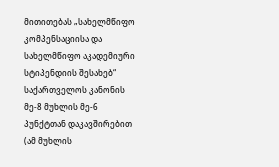მითითებას „სახელმწიფო კომპენსაციისა და სახელმწიფო აკადემიური სტიპენდიის შესახებ“ საქართველოს კანონის მე-8 მუხლის მე-6 პუნქტთან დაკავშირებით (ამ მუხლის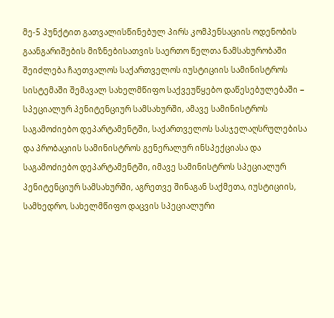მე-5 პუნქტით გათვალისწინებულ პირს კომპენსაციის ოდენობის გაანგარიშების მიზნებისათვის საერთო წელთა ნამსახურობაში შეიძლება ჩაეთვალოს საქართველოს იუსტიციის სამინისტროს სისტემაში შემავალ სახელმწიფო საქვეუწყებო დაწესებულებაში − სპეციალურ პენიტენციურ სამსახურში, ამავე სამინისტროს საგამოძიებო დეპარტამენტში, საქართველოს სასჯელაღსრულებისა და პრობაციის სამინისტროს გენერალურ ინსპექციასა და საგამოძიებო დეპარტამენტში, იმავე სამინისტროს სპეციალურ პენიტენციურ სამსახურში, აგრეთვე შინაგან საქმეთა, იუსტიციის, სამხედრო, სახელმწიფო დაცვის სპეციალური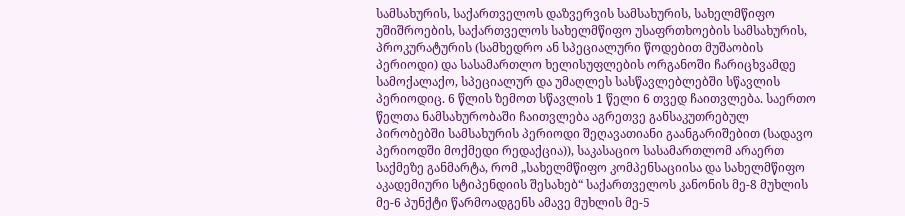სამსახურის, საქართველოს დაზვერვის სამსახურის, სახელმწიფო უშიშროების, საქართველოს სახელმწიფო უსაფრთხოების სამსახურის, პროკურატურის (სამხედრო ან სპეციალური წოდებით მუშაობის პერიოდი) და სასამართლო ხელისუფლების ორგანოში ჩარიცხვამდე სამოქალაქო, სპეციალურ და უმაღლეს სასწავლებლებში სწავლის პერიოდიც. 6 წლის ზემოთ სწავლის 1 წელი 6 თვედ ჩაითვლება. საერთო წელთა ნამსახურობაში ჩაითვლება აგრეთვე განსაკუთრებულ პირობებში სამსახურის პერიოდი შეღავათიანი გაანგარიშებით (სადავო პერიოდში მოქმედი რედაქცია)), საკასაციო სასამართლომ არაერთ საქმეზე განმარტა, რომ „სახელმწიფო კომპენსაციისა და სახელმწიფო აკადემიური სტიპენდიის შესახებ“ საქართველოს კანონის მე-8 მუხლის მე-6 პუნქტი წარმოადგენს ამავე მუხლის მე-5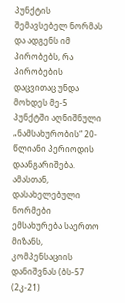პუნქტის შემავსებელ ნორმას და ადგენს იმ პირობებს, რა პირობების დაცვითაც უნდა მოხდეს მე-5 პუნქტში აღნიშნული „ნამსახურობის“ 20-წლიანი პერიოდის დაანგარიშება. ამასთან, დასახელებული ნორმები ემსახურება საერთო მიზანს, კომპენსაციის დანიშვნას (ბს-57 (2კ-21)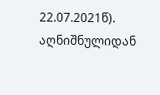22.07.2021წ).
აღნიშნულიდან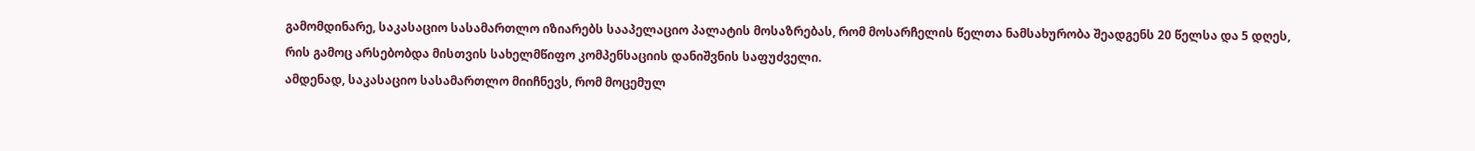გამომდინარე, საკასაციო სასამართლო იზიარებს სააპელაციო პალატის მოსაზრებას, რომ მოსარჩელის წელთა ნამსახურობა შეადგენს 20 წელსა და 5 დღეს, რის გამოც არსებობდა მისთვის სახელმწიფო კომპენსაციის დანიშვნის საფუძველი.
ამდენად, საკასაციო სასამართლო მიიჩნევს, რომ მოცემულ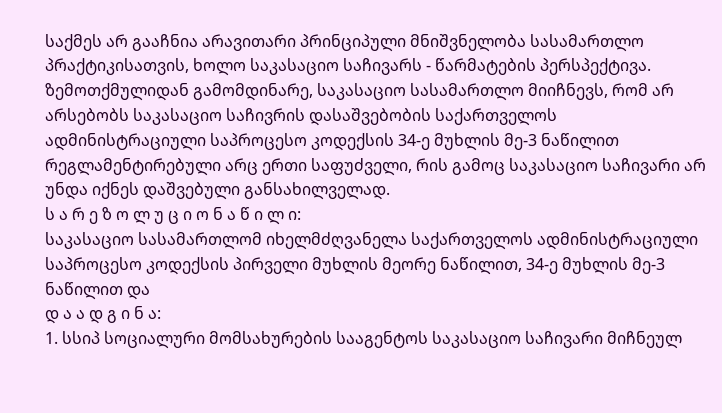საქმეს არ გააჩნია არავითარი პრინციპული მნიშვნელობა სასამართლო პრაქტიკისათვის, ხოლო საკასაციო საჩივარს - წარმატების პერსპექტივა.
ზემოთქმულიდან გამომდინარე, საკასაციო სასამართლო მიიჩნევს, რომ არ არსებობს საკასაციო საჩივრის დასაშვებობის საქართველოს ადმინისტრაციული საპროცესო კოდექსის 34-ე მუხლის მე-3 ნაწილით რეგლამენტირებული არც ერთი საფუძველი, რის გამოც საკასაციო საჩივარი არ უნდა იქნეს დაშვებული განსახილველად.
ს ა რ ე ზ ო ლ უ ც ი ო ნ ა წ ი ლ ი:
საკასაციო სასამართლომ იხელმძღვანელა საქართველოს ადმინისტრაციული საპროცესო კოდექსის პირველი მუხლის მეორე ნაწილით, 34-ე მუხლის მე-3 ნაწილით და
დ ა ა დ გ ი ნ ა:
1. სსიპ სოციალური მომსახურების სააგენტოს საკასაციო საჩივარი მიჩნეულ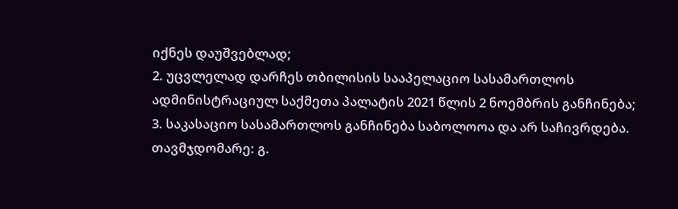იქნეს დაუშვებლად;
2. უცვლელად დარჩეს თბილისის სააპელაციო სასამართლოს ადმინისტრაციულ საქმეთა პალატის 2021 წლის 2 ნოემბრის განჩინება;
3. საკასაციო სასამართლოს განჩინება საბოლოოა და არ საჩივრდება.
თავმჯდომარე: გ.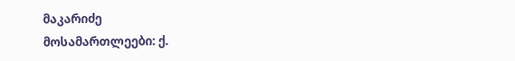მაკარიძე
მოსამართლეები: ქ.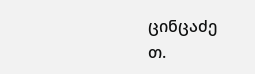ცინცაძე
თ.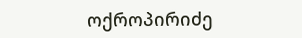ოქროპირიძე